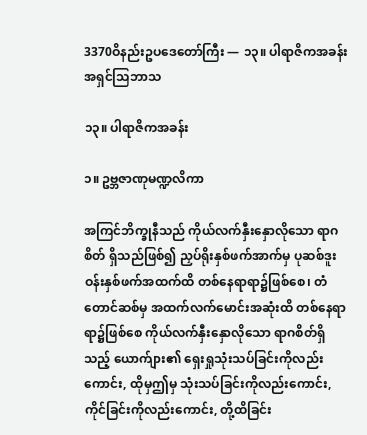3370ဝိနည်းဥပဒေတော်ကြီး — ၁၃။ ပါရာဇိကအခန်းအရှင်သြဘာသ

၁၃။ ပါရာဇိကအခန်း

၁။ ဥဗ္ဘဇာဏုမဏ္ဍလိကာ

အကြင်ဘိက္ခုနီသည် ကိုယ်လက်နှီးနှောလိုသော ရာဂစိတ် ရှိသည်ဖြစ်၍ ညှပ်ရိုးနှစ်ဖက်အာက်မှ ပုဆစ်ဒူးဝန်းနှစ်ဖက်အထက်ထိ တစ်နေရာရာ၌ဖြစ်စေ၊ တံတောင်ဆစ်မှ အထက်လက်မောင်းအဆုံးထိ တစ်နေရာရာ၌ဖြစ်စေ ကိုယ်လက်နှီးနှောလိုသော ရာဂစိတ်ရှိသည့် ယောက်ျား၏ ရှေးရှုသုံးသပ်ခြင်းကိုလည်း ကောင်း, ထိုမှဤမှ သုံးသပ်ခြင်းကိုလည်းကောင်း, ကိုင်ခြင်းကိုလည်းကောင်း, တို့ထိခြင်း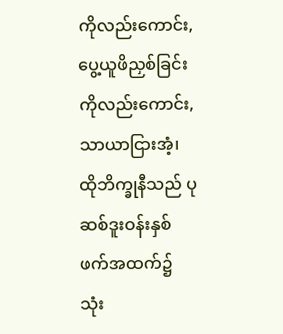ကိုလည်းကောင်း, ပွေ့ယူဖိညှစ်ခြင်းကိုလည်းကောင်း, သာယာငြားအံ့၊ ထိုဘိက္ခုနီသည် ပုဆစ်ဒူးဝန်းနှစ်ဖက်အထက်၌ သုံး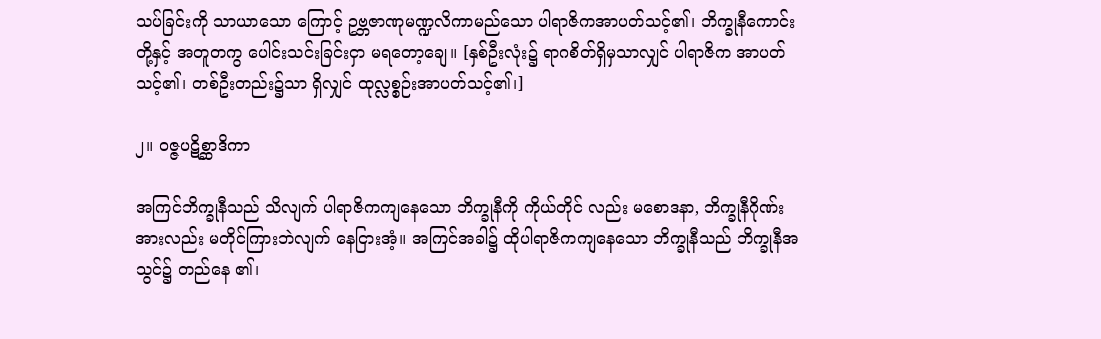သပ်ခြင်းကို သာယာသော ကြောင့် ဥဗ္ဘဇာဏုမဏ္ဍလိကာမည်သော ပါရာဇိကအာပတ်သင့်၏၊ ဘိက္ခုနီကောင်းတို့နှင့် အတူတကွ ပေါင်းသင်းခြင်းငှာ မရတော့ချေ။ [နှစ်ဦးလုံး၌ ရာဂစိတ်ရှိမှသာလျှင် ပါရာဇိက အာပတ်သင့်၏၊ တစ်ဦးတည်း၌သာ ရှိလျှင် ထုလ္လစ္စဉ်းအာပတ်သင့်၏၊]

၂။ ဝဇ္ဇပဋိစ္ဆာဒိကာ

အကြင်ဘိက္ခုနီသည် သိလျက် ပါရာဇိကကျနေသော ဘိက္ခုနီကို ကိုယ်တိုင် လည်း မစောဒနာ, ဘိက္ခုနီဂိုဏ်းအားလည်း မတိုင်ကြားဘဲလျက် နေငြားအံ့။ အကြင်အခါ၌ ထိုပါရာဇိကကျနေသော ဘိက္ခုနီသည် ဘိက္ခုနီအသွင်၌ တည်နေ ၏၊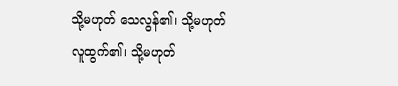သို့မဟုတ် သေလွန်၏၊ သို့မဟုတ် လူထွက်၏၊ သို့မဟုတ်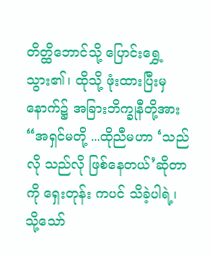တိတ္ထိဘောင်သို့ ပြောင်းရွှေ့သွား၏၊ ထိုသို့ ဖုံးထားပြီးမှ နောက်၌ အခြားဘိက္ခုနီတို့အား “အရှင်မတို့ ...ထိုညီမဟာ ‘သည်လို သည်လို ဖြစ်နေတယ်’ဆိုတာကို ရှေးတုန်း ကပင် သိခဲ့ပါရဲ့၊ သို့သော်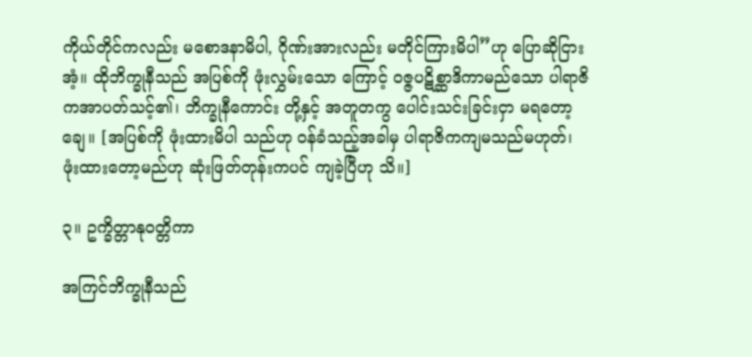ကိုယ်တိုင်ကလည်း မစောဒနာမိပါ, ဂိုဏ်းအားလည်း မတိုင်ကြားမိပါ”ဟု ပြောဆိုငြားအံ့။ ထိုဘိက္ခုနီသည် အပြစ်ကို ဖုံးလွှမ်းသော ကြောင့် ဝဇ္ဇပဋိစ္ဆာဒိကာမည်သော ပါရာဇိကအာပတ်သင့်၏၊ ဘိက္ခုနီကောင်း တို့နှင့် အတူတကွ ပေါင်းသင်းခြင်းငှာ မရတော့ချေ။ [အပြစ်ကို ဖုံးထားမိပါ သည်ဟု ဝန်ခံသည့်အခါမှ ပါရာဇိကကျမသည်မဟုတ်၊ ဖုံးထားတော့မည်ဟု ဆုံးဖြတ်တုန်းကပင် ကျခဲ့ပြီဟု သိ။]

၃။ ဥက္ခိတ္တာနုဝတ္တိကာ

အကြင်ဘိက္ခုနီသည်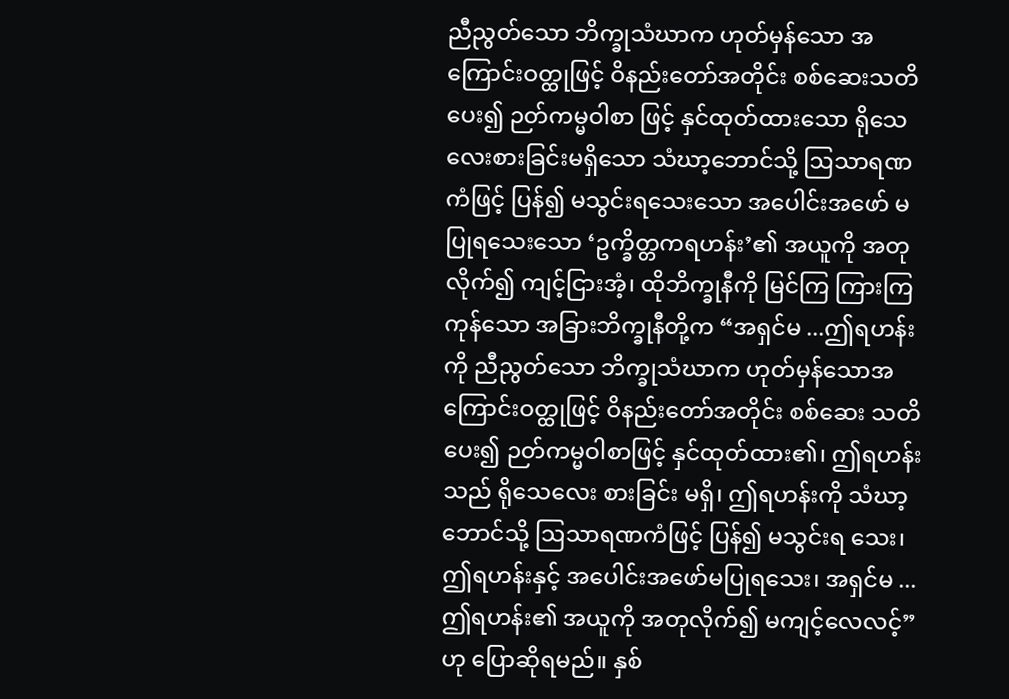ညီညွတ်သော ဘိက္ခုသံဃာက ဟုတ်မှန်သော အကြောင်းဝတ္ထုဖြင့် ဝိနည်းတော်အတိုင်း စစ်ဆေးသတိပေး၍ ဉတ်ကမ္မဝါစာ ဖြင့် နှင်ထုတ်ထားသော ရိုသေလေးစားခြင်းမရှိသော သံဃာ့ဘောင်သို့ ဩသာရဏကံဖြင့် ပြန်၍ မသွင်းရသေးသော အပေါင်းအဖော် မပြုရသေးသော ‘ဥက္ခိတ္တကရဟန်း’၏ အယူကို အတုလိုက်၍ ကျင့်ငြားအံ့၊ ထိုဘိက္ခုနီကို မြင်ကြ ကြားကြကုန်သော အခြားဘိက္ခုနီတို့က “အရှင်မ ...ဤရဟန်းကို ညီညွတ်သော ဘိက္ခုသံဃာက ဟုတ်မှန်သောအကြောင်းဝတ္ထုဖြင့် ဝိနည်းတော်အတိုင်း စစ်ဆေး သတိပေး၍ ဉတ်ကမ္မဝါစာဖြင့် နှင်ထုတ်ထား၏၊ ဤရဟန်းသည် ရိုသေလေး စားခြင်း မရှိ၊ ဤရဟန်းကို သံဃာ့ဘောင်သို့ ဩသာရဏကံဖြင့် ပြန်၍ မသွင်းရ သေး၊ ဤရဟန်းနှင့် အပေါင်းအဖော်မပြုရသေး၊ အရှင်မ ...ဤရဟန်း၏ အယူကို အတုလိုက်၍ မကျင့်လေလင့်”ဟု ပြောဆိုရမည်။ နှစ်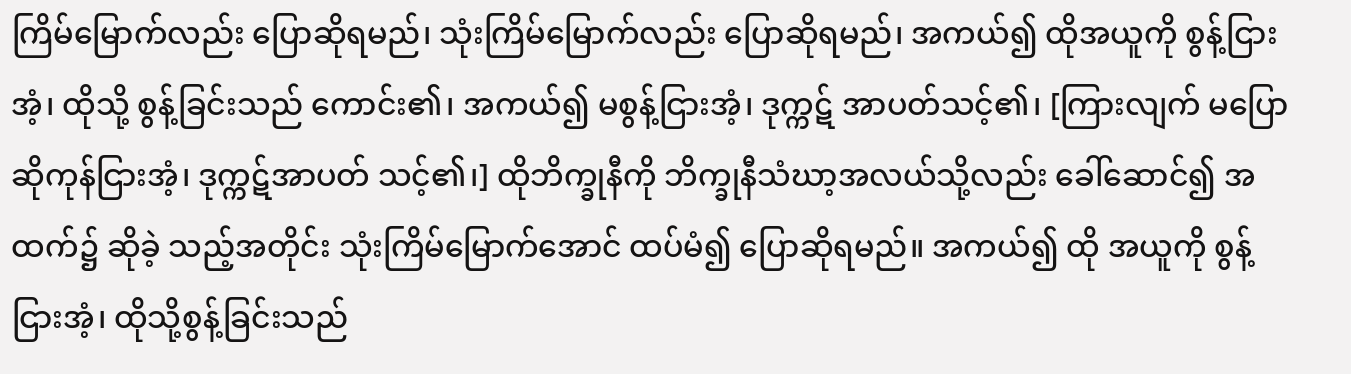ကြိမ်မြောက်လည်း ပြောဆိုရမည်၊ သုံးကြိမ်မြောက်လည်း ပြောဆိုရမည်၊ အကယ်၍ ထိုအယူကို စွန့်ငြားအံ့၊ ထိုသို့ စွန့်ခြင်းသည် ကောင်း၏၊ အကယ်၍ မစွန့်ငြားအံ့၊ ဒုက္ကဋ် အာပတ်သင့်၏၊ [ကြားလျက် မပြောဆိုကုန်ငြားအံ့၊ ဒုက္ကဋ်အာပတ် သင့်၏၊] ထိုဘိက္ခုနီကို ဘိက္ခုနီသံဃာ့အလယ်သို့လည်း ခေါ်ဆောင်၍ အထက်၌ ဆိုခဲ့ သည့်အတိုင်း သုံးကြိမ်မြောက်အောင် ထပ်မံ၍ ပြောဆိုရမည်။ အကယ်၍ ထို အယူကို စွန့်ငြားအံ့၊ ထိုသို့စွန့်ခြင်းသည်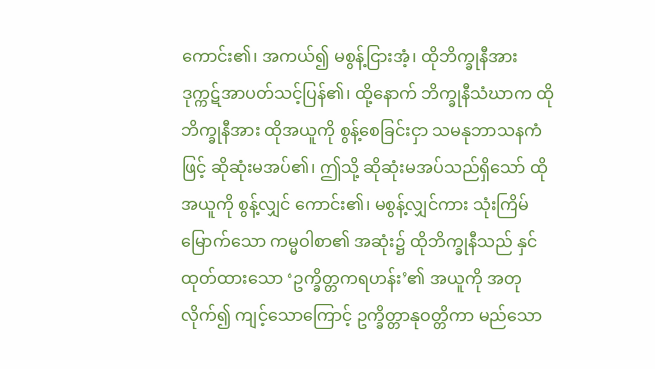ကောင်း၏၊ အကယ်၍ မစွန့်ငြားအံ့၊ ထိုဘိက္ခုနီအား ဒုက္ကဋ်အာပတ်သင့်ပြန်၏၊ ထို့နောက် ဘိက္ခုနီသံဃာက ထို ဘိက္ခုနီအား ထိုအယူကို စွန့်စေခြင်းငှာ သမနုဘာသနကံဖြင့် ဆိုဆုံးမအပ်၏၊ ဤသို့ ဆိုဆုံးမအပ်သည်ရှိသော် ထိုအယူကို စွန့်လျှင် ကောင်း၏၊ မစွန့်လျှင်ကား သုံးကြိမ်မြောက်သော ကမ္မဝါစာ၏ အဆုံး၌ ထိုဘိက္ခုနီသည် နှင်ထုတ်ထားသော ‘ဥက္ခိတ္တကရဟန်း’၏ အယူကို အတုလိုက်၍ ကျင့်သောကြောင့် ဥက္ခိတ္တာနုဝတ္တိကာ မည်သော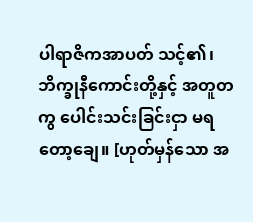ပါရာဇိကအာပတ် သင့်၏၊ ဘိက္ခုနီကောင်းတို့နှင့် အတူတကွ ပေါင်းသင်းခြင်းငှာ မရတော့ချေ။ [ဟုတ်မှန်သော အ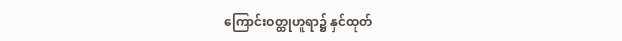ကြောင်းဝတ္ထုဟူရာ၌ နှင်ထုတ်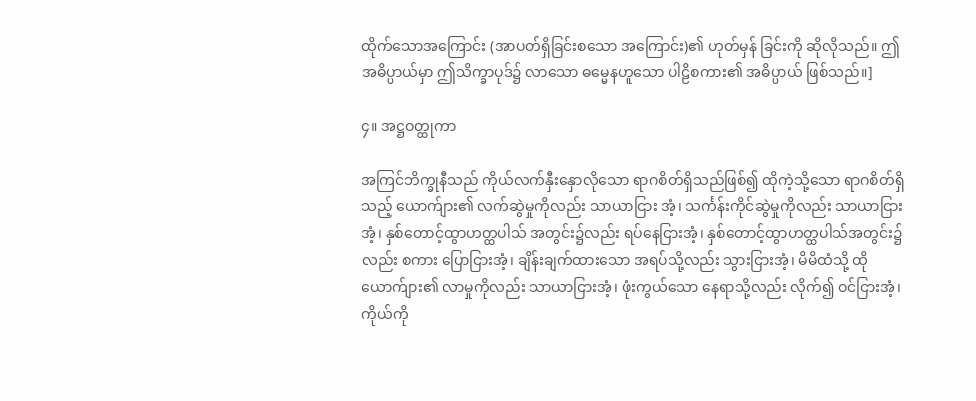ထိုက်သောအကြောင်း (အာပတ်ရှိခြင်းစသော အကြောင်း)၏ ဟုတ်မှန် ခြင်းကို ဆိုလိုသည်။ ဤအဓိပ္ပာယ်မှာ ဤသိက္ခာပုဒ်၌ လာသော ဓမ္မေနဟူသော ပါဠိစကား၏ အဓိပ္ပာယ် ဖြစ်သည်။]

၄။ အဋ္ဌဝတ္ထုကာ

အကြင်ဘိက္ခုနီသည် ကိုယ်လက်နှီးနှောလိုသော ရာဂစိတ်ရှိသည်ဖြစ်၍ ထိုကဲ့သို့သော ရာဂစိတ်ရှိသည့် ယောက်ျား၏ လက်ဆွဲမှုကိုလည်း သာယာငြား အံ့၊ သင်္ကန်းကိုင်ဆွဲမှုကိုလည်း သာယာငြားအံ့၊ နှစ်တောင့်ထွာဟတ္ထပါသ် အတွင်း၌လည်း ရပ်နေငြားအံ့၊ နှစ်တောင့်ထွာဟတ္ထပါသ်အတွင်း၌လည်း စကား ပြောငြားအံ့၊ ချိန်းချက်ထားသော အရပ်သို့လည်း သွားငြားအံ့၊ မိမိထံသို့ ထို ယောက်ျား၏ လာမှုကိုလည်း သာယာငြားအံ့၊ ဖုံးကွယ်သော နေရာသို့လည်း လိုက်၍ ဝင်ငြားအံ့၊ ကိုယ်ကို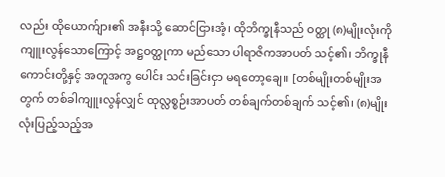လည်း ထိုယောက်ျား၏ အနီးသို့ ဆောင်ငြားအံ့၊ ထိုဘိက္ခုနီသည် ဝတ္ထု (၈)မျိုးလုံးကို ကျူးလွန်သောကြောင့် အဋ္ဌဝတ္ထုကာ မည်သော ပါရာဇိကအာပတ် သင့်၏၊ ဘိက္ခုနီကောင်းတို့နှင့် အတူအကွ ပေါင်း သင်းခြင်းငှာ မရတော့ချေ။ [တစ်မျိုးတစ်မျိုးအတွက် တစ်ခါကျူးလွန်လျှင် ထုလ္လစ္စဉ်းအာပတ် တစ်ချက်တစ်ချက် သင့်၏၊ (၈)မျိုးလုံးပြည့်သည့်အ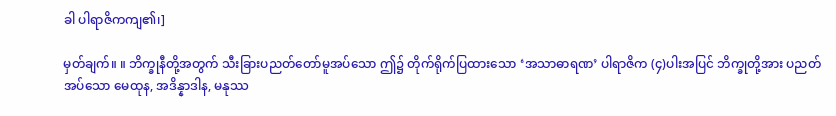ခါ ပါရာဇိကကျ၏၊]

မှတ်ချက်။ ။ ဘိက္ခုနီတို့အတွက် သီးခြားပညတ်တော်မူအပ်သော ဤ၌ တိုက်ရိုက်ပြထားသော ‘အသာဓာရဏ’ ပါရာဇိက (၄)ပါးအပြင် ဘိက္ခုတို့အား ပညတ်အပ်သော မေထုန, အဒိန္နာဒါန, မနုဿ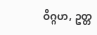ဝိဂ္ဂဟ, ဥတ္တ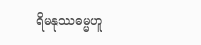ရိမနုဿဓမ္မဟူ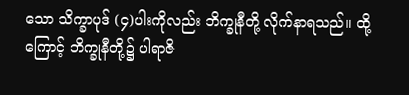သော သိက္ခာပုဒ် (၄)ပါးကိုလည်း ဘိက္ခုနီတို့ လိုက်နာရသည်။ ထို့ကြောင့် ဘိက္ခုနီတို့၌ ပါရာဇိ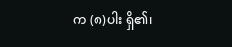က (၈)ပါး ရှိ၏၊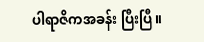ပါရာဇိကအခန်း ပြီးပြီ။